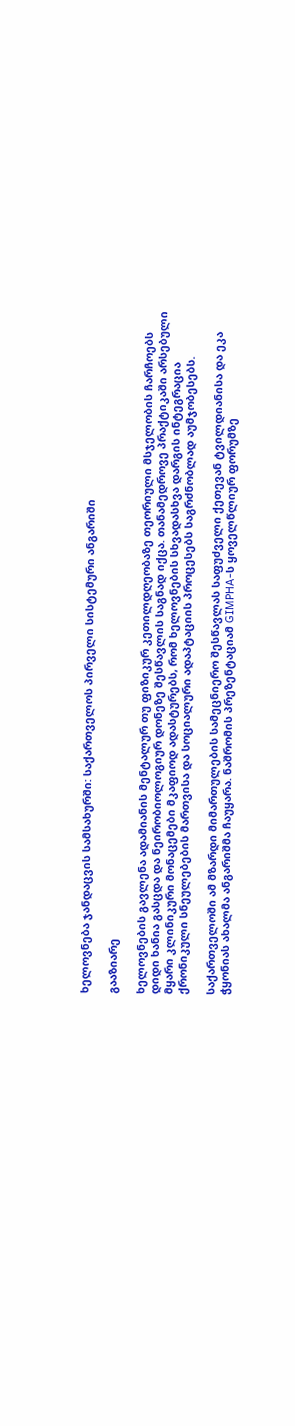ხელოვნება ჯანდაცვის სამსახურში: საქართველოს პირველი სისტემური ანგარიში

გააზიარე

ხელოვნების გავლენა ადამიანის მენტალურ თუ ფიზიკურ კეთილდღეობაზე თეორიული მსჯელობის ჩარჩოებს დიდი ხანია გასცდა და ნეირობიოლოგიურ დონეზე შესწავლის საგნად იქცა. თანამედროვე პრაქტიკაში არსებული მყარი კლინიკური მონაცემები მკაფიოდ ადასტურებს, რომ ხელოვნების სხვადასხვა დარგის ინტეგრაცია ქრონიკული სნეულებების მართვისა და სოციალური ადაპტაციის პროცესებს საგრძნობლად აუმჯობესებს.

საქართველოში ამ მზარდი მიმართულების სამეცნიერო შესწავლას საფუძველი ქეთევან ტვილდიანისა და ეკა ჭყონიას ახალმა ანგარიშმა ჩაუყარა. ნაშრომის პრეზენტაციამ GIMPHA-ს ყოველწლიურ ფორუმზე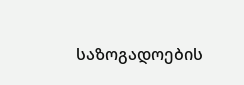საზოგადოების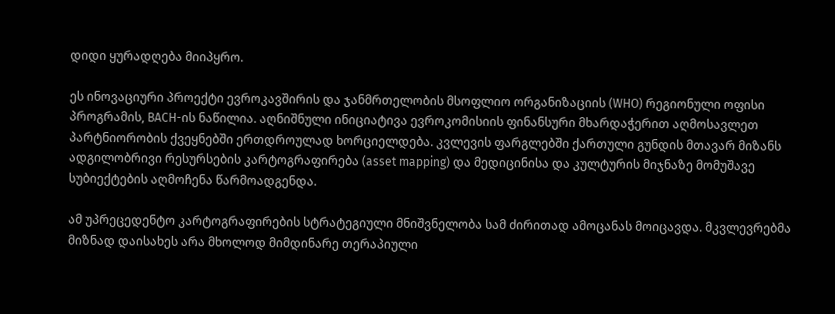დიდი ყურადღება მიიპყრო.

ეს ინოვაციური პროექტი ევროკავშირის და ჯანმრთელობის მსოფლიო ორგანიზაციის (WHO) რეგიონული ოფისი პროგრამის, BACH-ის ნაწილია. აღნიშნული ინიციატივა ევროკომისიის ფინანსური მხარდაჭერით აღმოსავლეთ პარტნიორობის ქვეყნებში ერთდროულად ხორციელდება. კვლევის ფარგლებში ქართული გუნდის მთავარ მიზანს ადგილობრივი რესურსების კარტოგრაფირება (asset mapping) და მედიცინისა და კულტურის მიჯნაზე მომუშავე სუბიექტების აღმოჩენა წარმოადგენდა.

ამ უპრეცედენტო კარტოგრაფირების სტრატეგიული მნიშვნელობა სამ ძირითად ამოცანას მოიცავდა. მკვლევრებმა მიზნად დაისახეს არა მხოლოდ მიმდინარე თერაპიული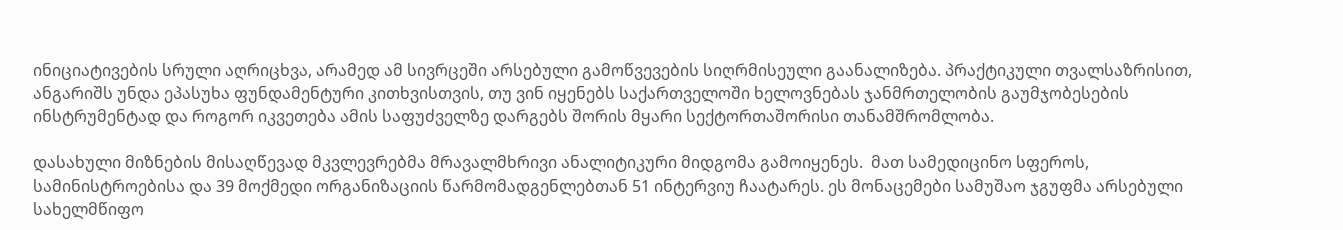ინიციატივების სრული აღრიცხვა, არამედ ამ სივრცეში არსებული გამოწვევების სიღრმისეული გაანალიზება. პრაქტიკული თვალსაზრისით, ანგარიშს უნდა ეპასუხა ფუნდამენტური კითხვისთვის, თუ ვინ იყენებს საქართველოში ხელოვნებას ჯანმრთელობის გაუმჯობესების ინსტრუმენტად და როგორ იკვეთება ამის საფუძველზე დარგებს შორის მყარი სექტორთაშორისი თანამშრომლობა.

დასახული მიზნების მისაღწევად მკვლევრებმა მრავალმხრივი ანალიტიკური მიდგომა გამოიყენეს.  მათ სამედიცინო სფეროს, სამინისტროებისა და 39 მოქმედი ორგანიზაციის წარმომადგენლებთან 51 ინტერვიუ ჩაატარეს. ეს მონაცემები სამუშაო ჯგუფმა არსებული სახელმწიფო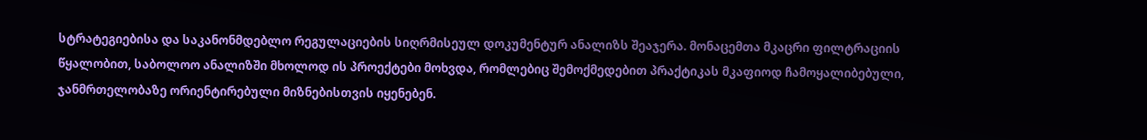სტრატეგიებისა და საკანონმდებლო რეგულაციების სიღრმისეულ დოკუმენტურ ანალიზს შეაჯერა. მონაცემთა მკაცრი ფილტრაციის წყალობით, საბოლოო ანალიზში მხოლოდ ის პროექტები მოხვდა, რომლებიც შემოქმედებით პრაქტიკას მკაფიოდ ჩამოყალიბებული, ჯანმრთელობაზე ორიენტირებული მიზნებისთვის იყენებენ.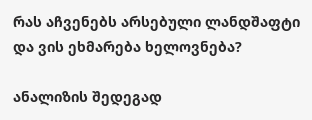რას აჩვენებს არსებული ლანდშაფტი და ვის ეხმარება ხელოვნება?

ანალიზის შედეგად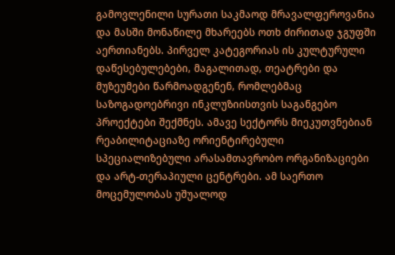გამოვლენილი სურათი საკმაოდ მრავალფეროვანია და მასში მონაწილე მხარეებს ოთხ ძირითად ჯგუფში აერთიანებს. პირველ კატეგორიას ის კულტურული დაწესებულებები, მაგალითად, თეატრები და მუზეუმები წარმოადგენენ, რომლებმაც საზოგადოებრივი ინკლუზიისთვის საგანგებო პროექტები შექმნეს. ამავე სექტორს მიეკუთვნებიან რეაბილიტაციაზე ორიენტირებული სპეციალიზებული არასამთავრობო ორგანიზაციები და არტ-თერაპიული ცენტრები. ამ საერთო მოცემულობას უშუალოდ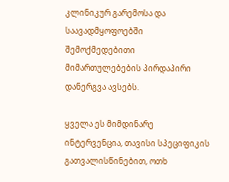კლინიკურ გარემოსა და საავადმყოფოებში შემოქმედებითი მიმართულებების პირდაპირი დანერგვა ავსებს.

ყველა ეს მიმდინარე ინტერვენცია, თავისი სპეციფიკის გათვალისწინებით, ოთხ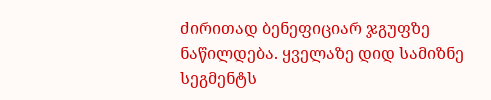ძირითად ბენეფიციარ ჯგუფზე ნაწილდება. ყველაზე დიდ სამიზნე სეგმენტს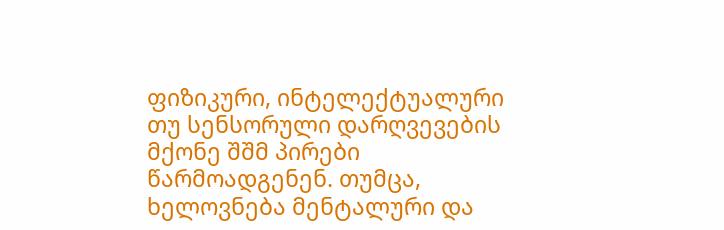ფიზიკური, ინტელექტუალური თუ სენსორული დარღვევების მქონე შშმ პირები წარმოადგენენ. თუმცა, ხელოვნება მენტალური და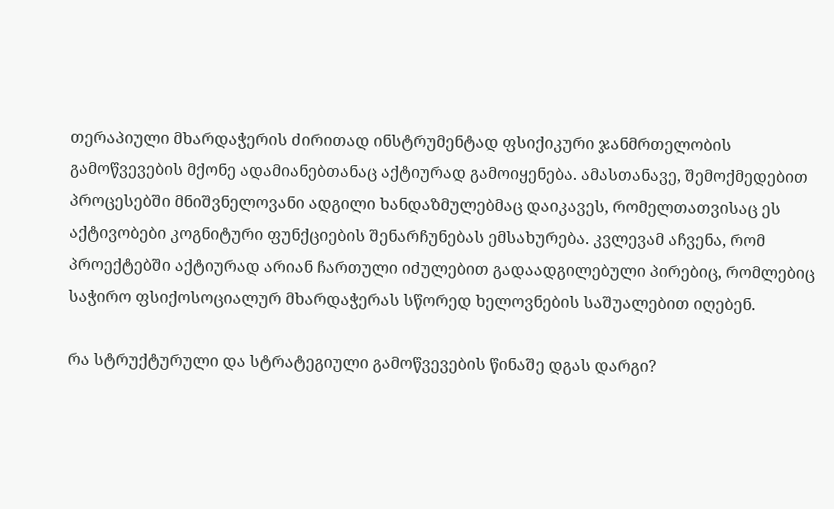თერაპიული მხარდაჭერის ძირითად ინსტრუმენტად ფსიქიკური ჯანმრთელობის გამოწვევების მქონე ადამიანებთანაც აქტიურად გამოიყენება. ამასთანავე, შემოქმედებით პროცესებში მნიშვნელოვანი ადგილი ხანდაზმულებმაც დაიკავეს, რომელთათვისაც ეს აქტივობები კოგნიტური ფუნქციების შენარჩუნებას ემსახურება. კვლევამ აჩვენა, რომ პროექტებში აქტიურად არიან ჩართული იძულებით გადაადგილებული პირებიც, რომლებიც საჭირო ფსიქოსოციალურ მხარდაჭერას სწორედ ხელოვნების საშუალებით იღებენ.

რა სტრუქტურული და სტრატეგიული გამოწვევების წინაშე დგას დარგი?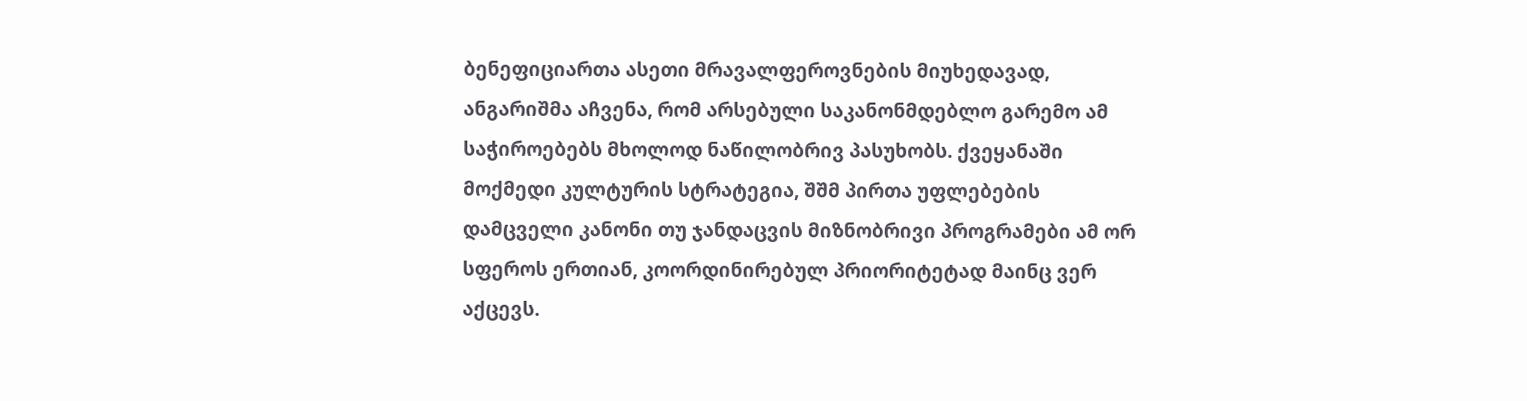ბენეფიციართა ასეთი მრავალფეროვნების მიუხედავად, ანგარიშმა აჩვენა, რომ არსებული საკანონმდებლო გარემო ამ საჭიროებებს მხოლოდ ნაწილობრივ პასუხობს. ქვეყანაში მოქმედი კულტურის სტრატეგია, შშმ პირთა უფლებების დამცველი კანონი თუ ჯანდაცვის მიზნობრივი პროგრამები ამ ორ სფეროს ერთიან, კოორდინირებულ პრიორიტეტად მაინც ვერ აქცევს.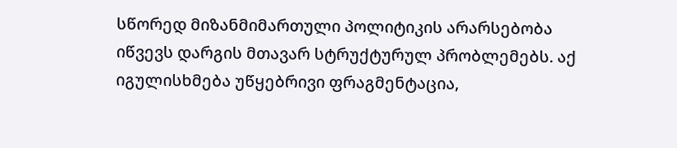სწორედ მიზანმიმართული პოლიტიკის არარსებობა იწვევს დარგის მთავარ სტრუქტურულ პრობლემებს. აქ იგულისხმება უწყებრივი ფრაგმენტაცია,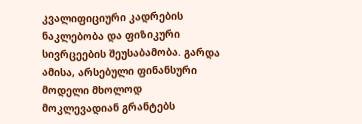კვალიფიციური კადრების ნაკლებობა და ფიზიკური სივრცეების შეუსაბამობა. გარდა ამისა, არსებული ფინანსური მოდელი მხოლოდ მოკლევადიან გრანტებს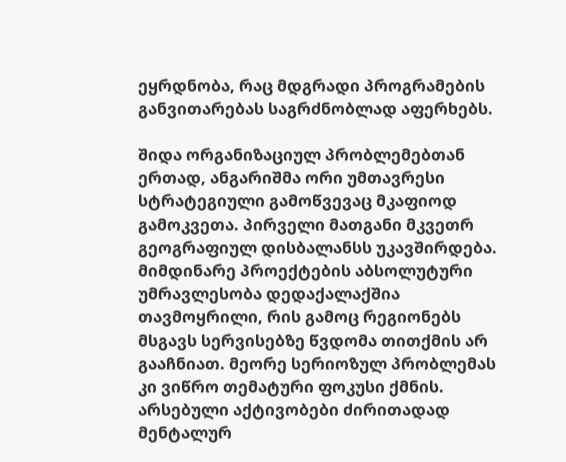ეყრდნობა, რაც მდგრადი პროგრამების განვითარებას საგრძნობლად აფერხებს.

შიდა ორგანიზაციულ პრობლემებთან ერთად, ანგარიშმა ორი უმთავრესი სტრატეგიული გამოწვევაც მკაფიოდ გამოკვეთა. პირველი მათგანი მკვეთრ გეოგრაფიულ დისბალანსს უკავშირდება. მიმდინარე პროექტების აბსოლუტური უმრავლესობა დედაქალაქშია თავმოყრილი, რის გამოც რეგიონებს მსგავს სერვისებზე წვდომა თითქმის არ გააჩნიათ. მეორე სერიოზულ პრობლემას კი ვიწრო თემატური ფოკუსი ქმნის. არსებული აქტივობები ძირითადად მენტალურ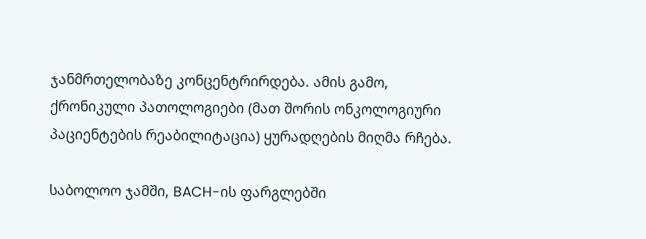ჯანმრთელობაზე კონცენტრირდება. ამის გამო, ქრონიკული პათოლოგიები (მათ შორის ონკოლოგიური პაციენტების რეაბილიტაცია) ყურადღების მიღმა რჩება.

საბოლოო ჯამში, BACH-ის ფარგლებში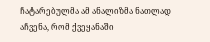ჩატარებულმა ამ ანალიზმა ნათლად აჩვენა, რომ ქვეყანაში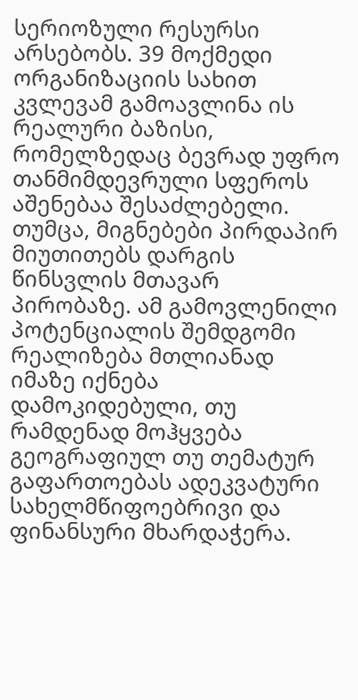სერიოზული რესურსი არსებობს. 39 მოქმედი ორგანიზაციის სახით კვლევამ გამოავლინა ის რეალური ბაზისი, რომელზედაც ბევრად უფრო თანმიმდევრული სფეროს აშენებაა შესაძლებელი. თუმცა, მიგნებები პირდაპირ მიუთითებს დარგის წინსვლის მთავარ პირობაზე. ამ გამოვლენილი პოტენციალის შემდგომი რეალიზება მთლიანად იმაზე იქნება დამოკიდებული, თუ რამდენად მოჰყვება გეოგრაფიულ თუ თემატურ გაფართოებას ადეკვატური სახელმწიფოებრივი და ფინანსური მხარდაჭერა.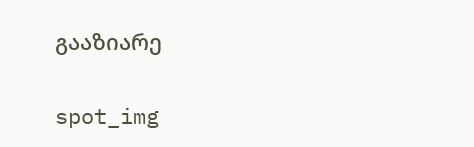გააზიარე

spot_img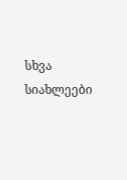სხვა სიახლეები